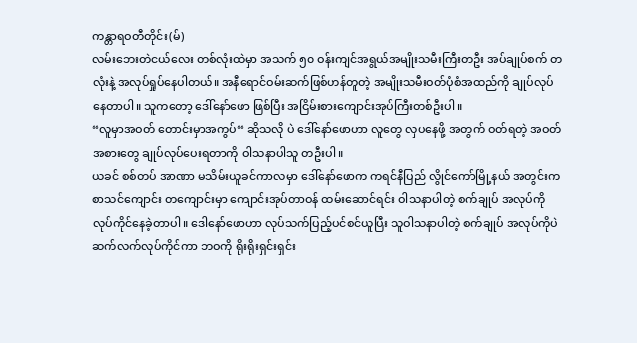ကန္တာရဝတီတိုင်း(မ်)
လမ်းဘေးတဲငယ်လေး တစ်လုံးထဲမှာ အသက် ၅၀ ဝန်းကျင်အရွယ်အမျိုးသမီးကြီးတဦး အပ်ချုပ်စက် တလုံးနဲ့ အလုပ်ရှုပ်နေပါတယ်။ အနီရောင်ဝမ်းဆက်ဖြစ်ဟန်တူတဲ့ အမျိုးသမီးဝတ်ပုံစံအထည်ကို ချုပ်လုပ်နေတာပါ။ သူကတော့ ဒေါ်နော်ဖော ဖြစ်ပြီး အငြိမ်းစားကျောင်းအုပ်ကြီးတစ်ဦးပါ။
“လူမှာအဝတ် တောင်းမှာအကွပ်“ ဆိုသလို ပဲ ဒေါ်နော်ဖောဟာ လူတွေ လှပနေဖို့ အတွက် ဝတ်ရတဲ့ အဝတ်အစားတွေ ချုပ်လုပ်ပေးရတာကို ဝါသနာပါသူ တဦးပါ။
ယခင် စစ်တပ် အာဏာ မသိမ်းယူခင်ကာလမှာ ဒေါ်နော်ဖောက ကရင်နီပြည် လွိုင်ကော်မြို့နယ် အတွင်းက စာသင်ကျောင်း တကျောင်းမှာ ကျောင်းအုပ်တာဝန် ထမ်းဆောင်ရင်း ဝါသနာပါတဲ့ စက်ချုပ် အလုပ်ကို လုပ်ကိုင်နေခဲ့တာပါ။ ဒေါနော်ဖောဟာ လုပ်သက်ပြည့်ပင်စင်ယူပြီး သူဝါသနာပါတဲ့ စက်ချုပ် အလုပ်ကိုပဲ ဆက်လက်လုပ်ကိုင်ကာ ဘဝကို ရိုးရိုးရှင်းရှင်း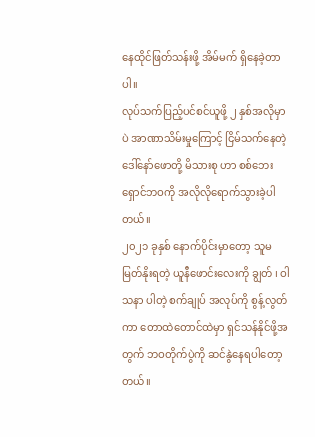နေထိုင်ဖြတ်သန်းဖို့ အိမ်မက် ရှိနေခဲ့တာပါ။
လုပ်သက်ပြည့်ပင်စင်ယူဖို့ ၂ နှစ်အလိုမှာပဲ အာဏာသိမ်းမှုကြောင့် ငြိမ်သက်နေတဲ့ ဒေါ်နော်ဖောတို့ မိသားစု ဟာ စစ်ဘေးရှောင်ဘဝကို အလိုလိုရောက်သွားခဲ့ပါတယ်။
၂၀၂၁ ခုနှစ် နောက်ပိုင်းမှာတော့ သူမ မြတ်နိုးရတဲ့ ယူနီဖောင်းလေးကို ချွတ် ၊ ဝါသနာ ပါတဲ့ စက်ချုပ် အလုပ်ကို စွန့်လွတ်ကာ တောထဲတောင်ထဲမှာ ရှင်သန်နိုင်ဖို့အတွက် ဘဝတိုက်ပွဲကို ဆင်နွဲနေရပါတော့တယ်။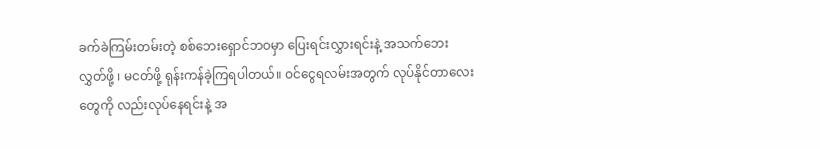ခက်ခဲကြမ်းတမ်းတဲ့ စစ်ဘေးရှောင်ဘဝမှာ ပြေးရင်းလွှားရင်းနဲ့ အသက်ဘေးလွှတ်ဖို့ ၊ မငတ်ဖို့ ရုန်းကန်ခဲ့ကြရပါတယ်။ ဝင်ငွေရလမ်းအတွက် လုပ်နိုင်တာလေးတွေကို လည်းလုပ်နေရင်းနဲ့ အ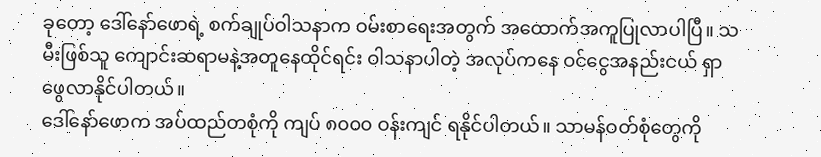ခုတော့ ဒေါ်နော်ဖောရဲ့ စက်ချုပ်ဝါသနာက ဝမ်းစာရေးအတွက် အထောက်အကူပြုလာပါပြီ။ သမီးဖြစ်သူ ကျောင်းဆရာမနဲ့အတူနေထိုင်ရင်း ဝါသနာပါတဲ့ အလုပ်ကနေ ဝင်ငွေအနည်းငယ် ရှာဖွေလာနိုင်ပါတယ်။
ဒေါ်နော်ဖောက အပ်ထည်တစုံကို ကျပ် ၈၀၀၀ ဝန်းကျင် ရနိုင်ပါတယ်။ သာမန်ဝတ်စုံတွေကို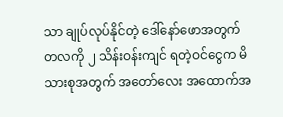သာ ချုပ်လုပ်နိုင်တဲ့ ဒေါ်နော်ဖောအတွက် တလကို ၂ သိန်းဝန်းကျင် ရတဲ့ဝင်ငွေက မိသားစုအတွက် အတော်လေး အထောက်အ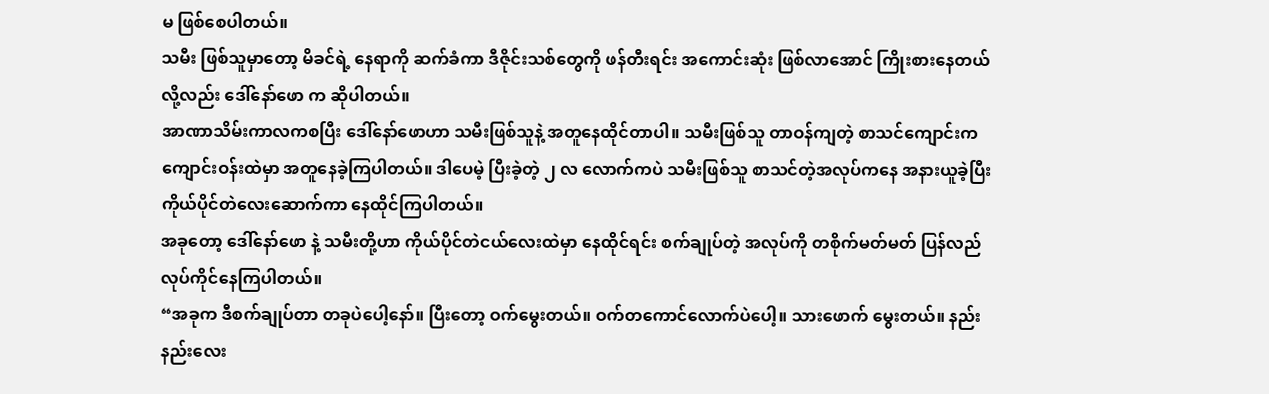မ ဖြစ်စေပါတယ်။
သမီး ဖြစ်သူမှာတော့ မိခင်ရဲ့ နေရာကို ဆက်ခံကာ ဒီဇိုင်းသစ်တွေကို ဖန်တီးရင်း အကောင်းဆုံး ဖြစ်လာအောင် ကြိုးစားနေတယ်လို့လည်း ဒေါ်နော်ဖော က ဆိုပါတယ်။
အာဏာသိမ်းကာလကစပြီး ဒေါ်နော်ဖောဟာ သမီးဖြစ်သူနဲ့ အတူနေထိုင်တာပါ။ သမီးဖြစ်သူ တာဝန်ကျတဲ့ စာသင်ကျောင်းက ကျောင်းဝန်းထဲမှာ အတူနေခဲ့ကြပါတယ်။ ဒါပေမဲ့ ပြီးခဲ့တဲ့ ၂ လ လောက်ကပဲ သမီးဖြစ်သူ စာသင်တဲ့အလုပ်ကနေ အနားယူခဲ့ပြီး ကိုယ်ပိုင်တဲလေးဆောက်ကာ နေထိုင်ကြပါတယ်။
အခုတော့ ဒေါ်နော်ဖော နဲ့ သမီးတို့ဟာ ကိုယ်ပိုင်တဲငယ်လေးထဲမှာ နေထိုင်ရင်း စက်ချုပ်တဲ့ အလုပ်ကို တစိုက်မတ်မတ် ပြန်လည်လုပ်ကိုင်နေကြပါတယ်။
“အခုက ဒီစက်ချုပ်တာ တခုပဲပေါ့နော်။ ပြီးတော့ ဝက်မွေးတယ်။ ဝက်တကောင်လောက်ပဲပေါ့။ သားဖောက် မွေးတယ်။ နည်းနည်းလေး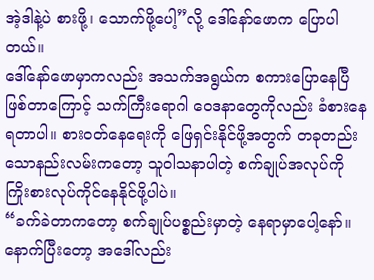အဲ့ဒါနဲ့ပဲ စားဖို့၊ သောက်ဖို့ပေါ့”လို့ ဒေါ်နော်ဖောက ပြောပါတယ်။
ဒေါ်နော်ဖောမှာကလည်း အသက်အရွယ်က စကားပြောနေပြီ ဖြစ်တာကြောင့် သက်ကြီးရောဂါ ဝေဒနာတွေကိုလည်း ခံစားနေရတာပါ။ စားဝတ်နေရေးကို ဖြေရှင်းနိုင်ဖို့အတွက် တခုတည်းသောနည်းလမ်းကတော့ သူဝါသနာပါတဲ့ စက်ချုပ်အလုပ်ကို ကြိုးစားလုပ်ကိုင်နေနိုင်ဖို့ပါပဲ။
“ခက်ခဲတာကတော့ စက်ချုပ်ပစ္စည်းမှာတဲ့ နေရာမှာပေါ့နော်။ နောက်ပြီးတော့ အဒေါ်လည်း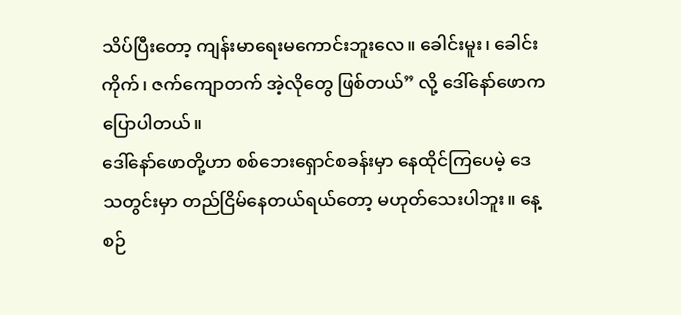သိပ်ပြီးတော့ ကျန်းမာရေးမကောင်းဘူးလေ။ ခေါင်းမူး၊ ခေါင်းကိုက်၊ ဇက်ကျောတက် အဲ့လိုတွေ ဖြစ်တယ်” လို့ ဒေါ်နော်ဖောက ပြောပါတယ်။
ဒေါ်နော်ဖောတို့ဟာ စစ်ဘေးရှောင်စခန်းမှာ နေထိုင်ကြပေမဲ့ ဒေသတွင်းမှာ တည်ငြိမ်နေတယ်ရယ်တော့ မဟုတ်သေးပါဘူး။ နေ့စဉ်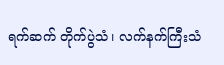ရက်ဆက် တိုက်ပွဲသံ၊ လက်နက်ကြီးသံ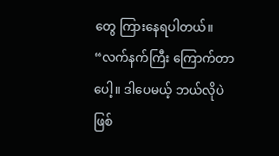တွေ ကြားနေရပါတယ်။
“လက်နက်ကြီး ကြောက်တာပေါ့။ ဒါပေမယ့် ဘယ်လိုပဲ ဖြစ်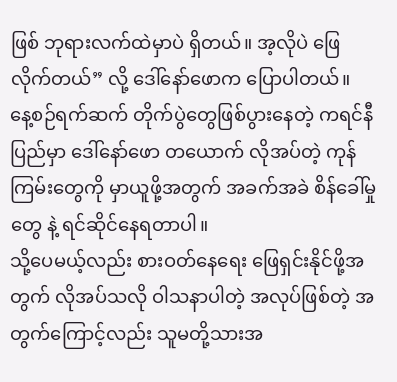ဖြစ် ဘုရားလက်ထဲမှာပဲ ရှိတယ်။ အ့လိုပဲ ဖြေလိုက်တယ်” လို့ ဒေါ်နော်ဖောက ပြောပါတယ်။
နေ့စဉ်ရက်ဆက် တိုက်ပွဲတွေဖြစ်ပွားနေတဲ့ ကရင်နီပြည်မှာ ဒေါ်နော်ဖော တယောက် လိုအပ်တဲ့ ကုန်ကြမ်းတွေကို မှာယူဖို့အတွက် အခက်အခဲ စိန်ခေါ်မှုတွေ နဲ့ ရင်ဆိုင်နေရတာပါ။
သို့ပေမယ့်လည်း စားဝတ်နေရေး ဖြေရှင်းနိုင်ဖို့အတွက် လိုအပ်သလို ဝါသနာပါတဲ့ အလုပ်ဖြစ်တဲ့ အတွက်ကြောင့်လည်း သူမတို့သားအ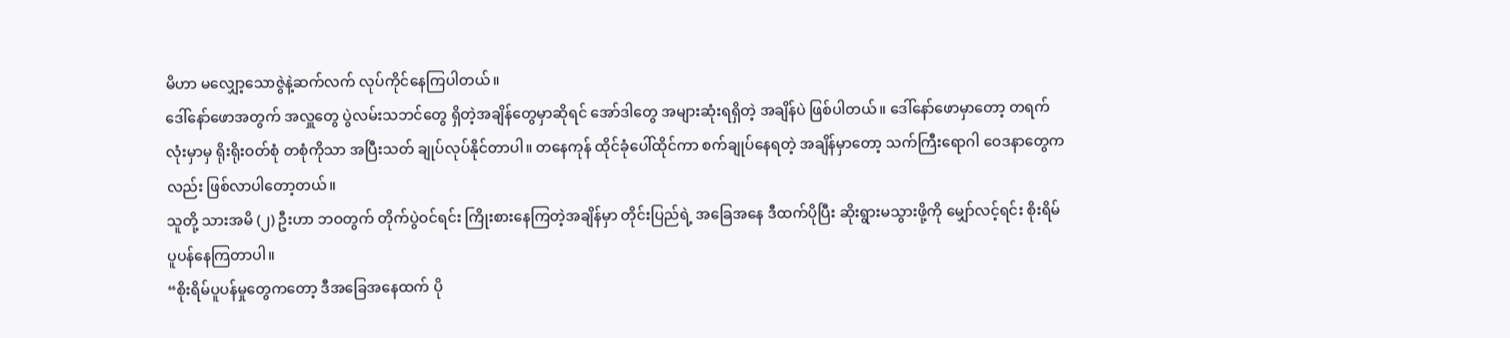မိဟာ မလျှော့သောဇွဲနဲ့ဆက်လက် လုပ်ကိုင်နေကြပါတယ်။
ဒေါ်နော်ဖောအတွက် အလှူတွေ ပွဲလမ်းသဘင်တွေ ရှိတဲ့အချိန်တွေမှာဆိုရင် အော်ဒါတွေ အများဆုံးရရှိတဲ့ အချိန်ပဲ ဖြစ်ပါတယ်။ ဒေါ်နော်ဖောမှာတော့ တရက်လုံးမှာမှ ရိုးရိုးဝတ်စုံ တစုံကိုသာ အပြီးသတ် ချုပ်လုပ်နိုင်တာပါ။ တနေကုန် ထိုင်ခုံပေါ်ထိုင်ကာ စက်ချုပ်နေရတဲ့ အချိန်မှာတော့ သက်ကြီးရောဂါ ဝေဒနာတွေကလည်း ဖြစ်လာပါတော့တယ်။
သူတို့ သားအမိ (၂) ဦးဟာ ဘဝတွက် တိုက်ပွဲဝင်ရင်း ကြိုးစားနေကြတဲ့အချိန်မှာ တိုင်းပြည်ရဲ့ အခြေအနေ ဒီထက်ပိုပြီး ဆိုးရွားမသွားဖို့ကို မျှော်လင့်ရင်း စိုးရိမ်ပူပန်နေကြတာပါ။
“စိုးရိမ်ပူပန်မှုတွေကတော့ ဒီအခြေအနေထက် ပို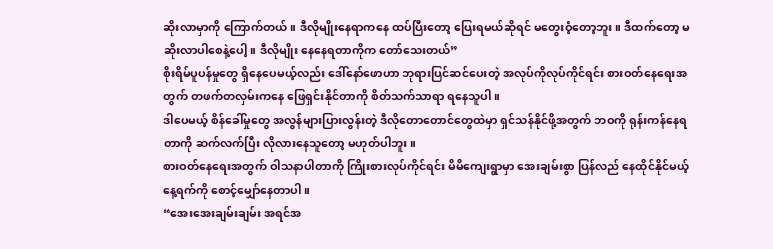ဆိုးလာမှာကို ကြောက်တယ်။ ဒီလိုမျိုးနေရာကနေ ထပ်ပြီးတော့ ပြေးရမယ်ဆိုရင် မတွေးဝံ့တော့ဘူး။ ဒီထက်တော့ မဆိုးလာပါစေနဲ့ပေါ့။ ဒီလိုမျိုး နေနေရတာကိုက တော်သေးတယ်”
စိုးရိမ်ပူပန်မှုတွေ ရှိနေပေမယ့်လည်း ဒေါ်နော်ဖောဟာ ဘုရားပြင်ဆင်ပေးတဲ့ အလုပ်ကိုလုပ်ကိုင်ရင်း စားဝတ်နေရေးအတွက် တဖက်တလှမ်းကနေ ဖြေရှင်းနိုင်တာကို စိတ်သက်သာရာ ရနေသူပါ။
ဒါပေမယ့် စိန်ခေါ်မှုတွေ အလွန်များပြားလွန်းတဲ့ ဒီလိုတောတောင်တွေထဲမှာ ရှင်သန်နိုင်ဖို့အတွက် ဘဝကို ရုန်းကန်နေရတာကို ဆက်လက်ပြီး လိုလားနေသူတော့ မဟုတ်ပါဘူး။
စားဝတ်နေရေးအတွက် ဝါသနာပါတာကို ကြိုးစားလုပ်ကိုင်ရင်း မိမိကျေးရွာမှာ အေးချမ်းစွာ ပြန်လည် နေထိုင်နိုင်မယ့် နေ့ရက်ကို စောင့်မျှော်နေတာပါ။
“အေးအေးချမ်းချမ်း အရင်အ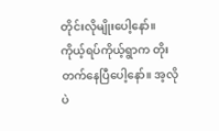တိုင်းလိုမျိုးပေါ့နော်။ ကိုယ့်ရပ်ကိုယ့်ရွာက တိုးတက်နေပြီပေါ့နော်။ အ့လိုပဲ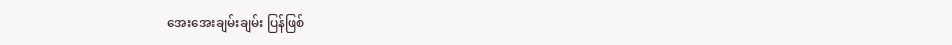အေးအေးချမ်းချမ်း ပြန်ဖြစ်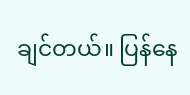ချင်တယ်။ ပြန်နေ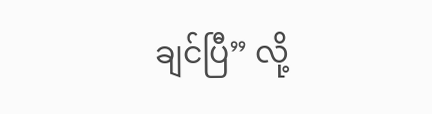ချင်ပြီ” လို့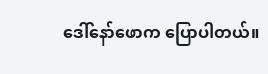ဒေါ်နော်ဖောက ပြောပါတယ်။